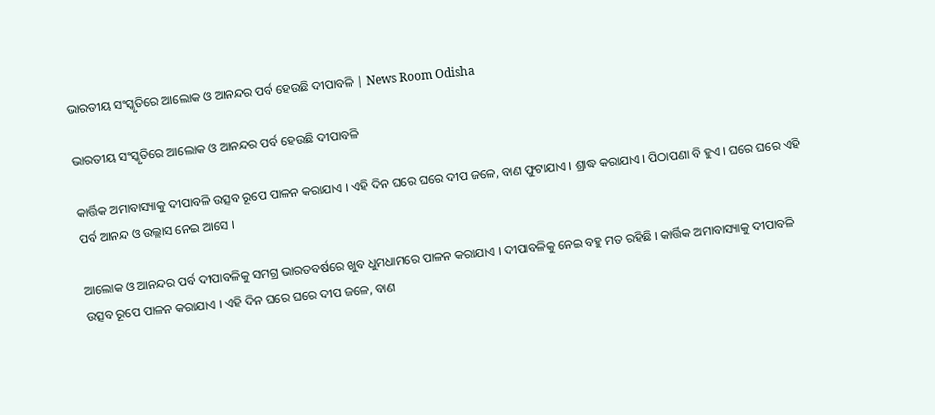ଭାରତୀୟ ସଂସ୍କୃତିରେ ଆଲୋକ ଓ ଆନନ୍ଦର ପର୍ବ ହେଉଛି ଦୀପାବଳି | News Room Odisha

ଭାରତୀୟ ସଂସ୍କୃତିରେ ଆଲୋକ ଓ ଆନନ୍ଦର ପର୍ବ ହେଉଛି ଦୀପାବଳି

କାର୍ତ୍ତିକ ଅମାବାସ୍ୟାକୁ ଦୀପାବଳି ଉତ୍ସବ ରୂପେ ପାଳନ କରାଯାଏ । ଏହି ଦିନ ଘରେ ଘରେ ଦୀପ ଜଳେ, ବାଣ ଫୁଟାଯାଏ । ଶ୍ରାଦ୍ଧ କରାଯାଏ । ପିଠାପଣା ବି ହୁଏ । ଘରେ ଘରେ ଏହି ପର୍ବ ଆନନ୍ଦ ଓ ଉଲ୍ଲାସ ନେଇ ଆସେ ।

ଆଲୋକ ଓ ଆନନ୍ଦର ପର୍ବ ଦୀପାବଳିକୁ ସମଗ୍ର ଭାରତବର୍ଷରେ ଖୁବ ଧୁମଧାମରେ ପାଳନ କରାଯାଏ । ଦୀପାବଳିକୁ ନେଇ ବହୁ ମତ ରହିଛି । କାର୍ତ୍ତିକ ଅମାବାସ୍ୟାକୁ ଦୀପାବଳି ଉତ୍ସବ ରୂପେ ପାଳନ କରାଯାଏ । ଏହି ଦିନ ଘରେ ଘରେ ଦୀପ ଜଳେ, ବାଣ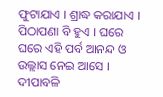ଫୁଟାଯାଏ । ଶ୍ରାଦ୍ଧ କରାଯାଏ । ପିଠାପଣା ବି ହୁଏ । ଘରେ ଘରେ ଏହି ପର୍ବ ଆନନ୍ଦ ଓ ଉଲ୍ଲାସ ନେଇ ଆସେ । ଦୀପାବଳି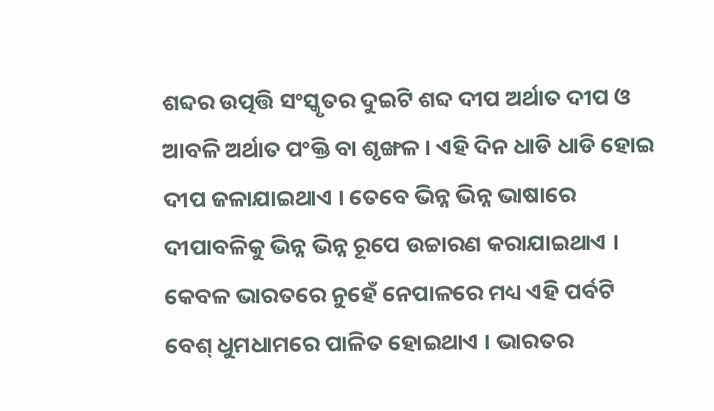ଶବ୍ଦର ଉତ୍ପତ୍ତି ସଂସ୍କୃତର ଦୁଇଟି ଶବ୍ଦ ଦୀପ ଅର୍ଥାତ ଦୀପ ଓ ଆବଳି ଅର୍ଥାତ ପଂକ୍ତି ବା ଶୃଙ୍ଖଳ । ଏହି ଦିନ ଧାଡି ଧାଡି ହୋଇ ଦୀପ ଜଳାଯାଇଥାଏ । ତେବେ ଭିନ୍ନ ଭିନ୍ନ ଭାଷାରେ ଦୀପାବଳିକୁ ଭିନ୍ନ ଭିନ୍ନ ରୂପେ ଉଚ୍ଚାରଣ କରାଯାଇଥାଏ । କେବଳ ଭାରତରେ ନୁହେଁ ନେପାଳରେ ମଧ୍ୟ ଏହି ପର୍ବଟି ବେଶ୍ ଧୁମଧାମରେ ପାଳିତ ହୋଇଥାଏ । ଭାରତର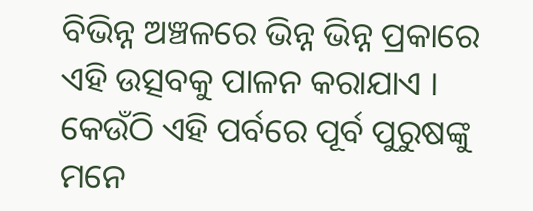ବିଭିନ୍ନ ଅଞ୍ଚଳରେ ଭିନ୍ନ ଭିନ୍ନ ପ୍ରକାରେ ଏହି ଉତ୍ସବକୁ ପାଳନ କରାଯାଏ । କେଉଁଠି ଏହି ପର୍ବରେ ପୂର୍ବ ପୁରୁଷଙ୍କୁ ମନେ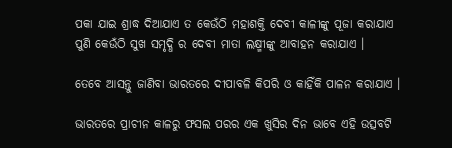ପକା ଯାଇ ଶ୍ରାଦ୍ଧ ଦିଆଯାଏ ତ କେଉଁଠି ମହାଶକ୍ତି ଦେବୀ କାଳୀଙ୍କୁ ପୂଜା କରାଯାଏ ପୁଣି କେଉଁଠି ସୁଖ ସମୃଦ୍ଧି ର ଦେବୀ ମାତା ଲକ୍ଷ୍ମୀଙ୍କୁ ଆବାହନ କରାଯାଏ ।

ତେବେ ଆସନ୍ତୁ ଜାଣିବା ଭାରତରେ ଦୀପାବଳି କିପରି ଓ କାହିଁକି ପାଳନ କରାଯାଏ ।

ଭାରତରେ ପ୍ରାଚୀନ କାଳରୁ ଫସଲ ପରର ଏକ ଖୁସିର ଦିନ ଭାବେ ଏହି ଉତ୍ସବଟି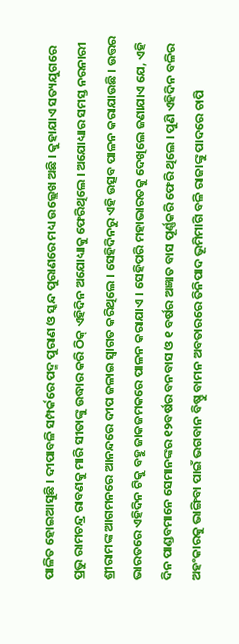ପାଳିତ ହୋଇଆସୁଛି । ଦୀପାବଳି ସମ୍ପର୍କରେ ପଦ୍ମ ପୁରାଣ ଓ ସ୍କନ୍ଦ ପୁରାଣରେ ମଧ୍ୟ ଉଲ୍ଲେଖ ଅଛି । କୁହାଯାଏ ସତ୍ୟଯୁଗରେ ପ୍ରଭୁ ରାମଚନ୍ଦ୍ର ରାବଣକୁ ମାରି ସୀତାଙ୍କୁ ଉଦ୍ଧାର କରି ଠିକ୍ ଏହିଦିନ ଅଯୋଧ୍ୟାକୁ ଫେରିଥିଲେ । ଅଯୋଧ୍ୟାର ସମସ୍ତ ନରନାରୀ ଶ୍ରୀରାମଙ୍କ ଆଗମନରେ ଆନନ୍ଦରେ ଦୀପ ଜଳାଇ ସ୍ୱାଗତ କରିଥିଲେ । ସେହିଦିନରୁ ଏହି ଉତ୍ସବ ପାଳନ କରାଯାଉଛି । ଉତ୍ତର ଭାରତରେ ଏହିଦିନ ଟିକୁ ବହୁ ଜାକଜମକରେ ପାଳନ କରାଯାଏ । ସେହିପରି ମହାଭାରତକୁ ଦେଖିଲେ ଜଣାଯାଏ ଯେ, ଏହି ଦିନ ପାଣ୍ଡବମାନେ ସେମାନଙ୍କର ୧୨ବର୍ଷର ବନବାସ ଓ ୧ ବର୍ଷର ଅଜ୍ଞାତ ବାସ ପୂର୍ଣ୍ଣକରି ଫେରି ଥିଲେ । ପୁଣି ଏହିଦିନ ବଳିର ଅହଂକାରକୁ ଭାଙ୍ଗିବା ପାଇଁ ଭଗବାନ ବିଷ୍ଣୁ ବାମନ ଅବତାରରେ ତିନିପାଦ ଭୂମିମାଗି ବଳି ରାଜାଙ୍କୁ ପାଦରେ ଚାପି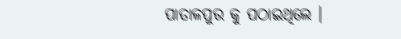ପାତାଳପୁର କୁ ପଠାଇଥିଲେ ।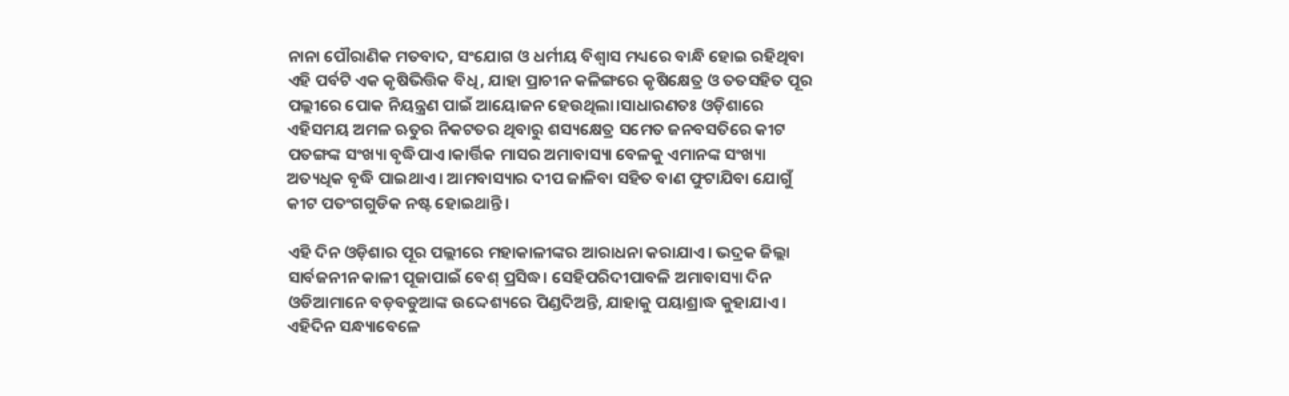ନାନା ପୌରାଣିକ ମତବାଦ, ସଂଯୋଗ ଓ ଧର୍ମୀୟ ବିଶ୍ୱାସ ମଧ୍ୟରେ ବାନ୍ଧି ହୋଇ ରହିଥିବା ଏହି ପର୍ବଟି ଏକ କୃଷିଭିତ୍ତିକ ବିଧି, ଯାହା ପ୍ରାଚୀନ କଳିଙ୍ଗରେ କୃଷିକ୍ଷେତ୍ର ଓ ତତସହିତ ପୂର ପଲ୍ଲୀରେ ପୋକ ନିୟନ୍ତ୍ରଣ ପାଇଁ ଆୟୋଜନ ହେଉଥିଲା।ସାଧାରଣତଃ ଓଡ଼ିଶାରେ ଏହିସମୟ ଅମଳ ଋତୁର ନିକଟତର ଥିବାରୁ ଶସ୍ୟକ୍ଷେତ୍ର ସମେତ ଜନବସତିରେ କୀଟ ପତଙ୍ଗଙ୍କ ସଂଖ୍ୟା ବୃଦ୍ଧିପାଏ।କାର୍ତ୍ତିକ ମାସର ଅମାବାସ୍ୟା ବେଳକୁ ଏମାନଙ୍କ ସଂଖ୍ୟା ଅତ୍ୟଧିକ ବୃଦ୍ଧି ପାଇଥାଏ । ଆମବାସ୍ୟାର ଦୀପ ଜାଳିବା ସହିତ ବାଣ ଫୁଟାଯିବା ଯୋଗୁଁ କୀଟ ପତଂଗଗୁଡିକ ନଷ୍ଟ ହୋଇଥାନ୍ତି ।

ଏହି ଦିନ ଓଡ଼ିଶାର ପୂର ପଲ୍ଲୀରେ ମହାକାଳୀଙ୍କର ଆରାଧନା କରାଯାଏ। ଭଦ୍ରକ ଜିଲ୍ଲା ସାର୍ବଜନୀନ କାଳୀ ପୂଜାପାଇଁ ବେଶ୍ ପ୍ରସିଦ୍ଧ। ସେହିପରିଦୀପାବଳି ଅମାବାସ୍ୟା ଦିନ ଓଡିଆମାନେ ବଡ଼ବଡୁଆଙ୍କ ଉଦ୍ଦେଶ୍ୟରେ ପିଣ୍ଡଦିଅନ୍ତି, ଯାହାକୁ ପୟାଶ୍ରାଦ୍ଧ କୁହାଯାଏ । ଏହିଦିନ ସନ୍ଧ୍ୟାବେଳେ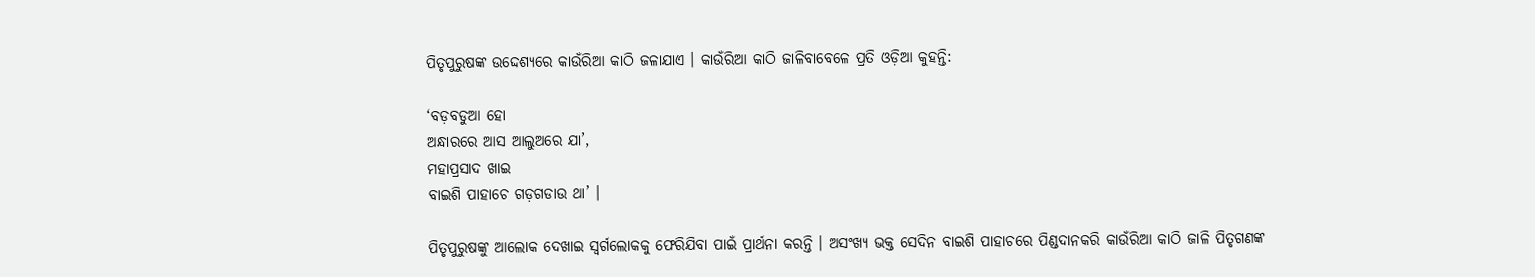ପିତୃପୁରୁଷଙ୍କ ଉଦ୍ଦେଶ୍ୟରେ କାଉଁରିଆ କାଠି ଜଳାଯାଏ । କାଉଁରିଆ କାଠି ଜାଳିବାବେଳେ ପ୍ରତି ଓଡ଼ିଆ କୁହନ୍ତି:

‘ବଡ଼ବଡୁଆ ହୋ
ଅନ୍ଧାରରେ ଆସ ଆଲୁଅରେ ଯା’,
ମହାପ୍ରସାଦ ଖାଇ
ବାଇଶି ପାହାଚେ ଗଡ଼ଗଡାଉ ଥା’ ।

ପିତୃପୁରୁଷଙ୍କୁ ଆଲୋକ ଦେଖାଇ ସ୍ୱର୍ଗଲୋକକୁ ଫେରିଯିବା ପାଇଁ ପ୍ରାର୍ଥନା କରନ୍ତି । ଅସଂଖ୍ୟ ଭକ୍ତ ସେଦିନ ବାଇଶି ପାହାଚରେ ପିଣ୍ଡଦାନକରି କାଉଁରିଆ କାଠି ଜାଳି ପିତୃଗଣଙ୍କ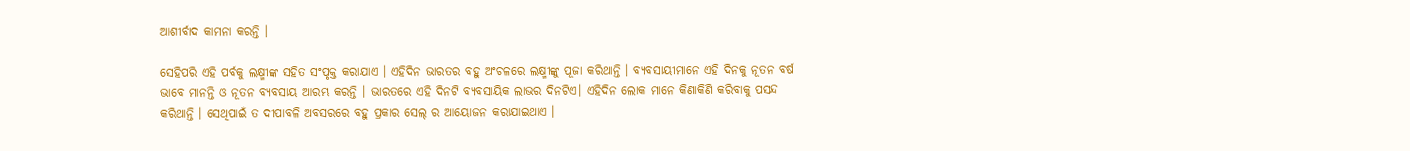ଆଶୀର୍ବାଦ କାମନା କରନ୍ତି ।

ସେହିପରି ଏହି ପର୍ବକୁ ଲକ୍ଷ୍ମୀଙ୍କ ସହିତ ସଂପୃକ୍ତ କରାଯାଏ । ଏହିଦିନ ଭାରତର ବହୁ ଅଂଚଳରେ ଲକ୍ଷ୍ମୀଙ୍କୁ ପୂଜା କରିଥାନ୍ତି । ବ୍ୟବସାୟୀମାନେ ଏହି ଦିନକୁ ନୂତନ ବର୍ଷ ଭାବେ ମାନନ୍ତି ଓ ନୂତନ ବ୍ୟବସାୟ ଆରମ୍ଭ କରନ୍ତି । ଭାରତରେ ଏହି ଦିନଟି ବ୍ୟବସାୟିକ ଲାଭର ଦିନଟିଏ। ଏହିଦିନ ଲୋକ ମାନେ କିଣାକିଣି କରିବାକୁ ପସନ୍ଦ କରିଥାନ୍ତି । ସେଥିପାଇଁ ତ ଦୀପାବଳି ଅବସରରେ ବହୁ ପ୍ରକାର ସେଲ୍ ର ଆୟୋଜନ କରାଯାଇଥାଏ ।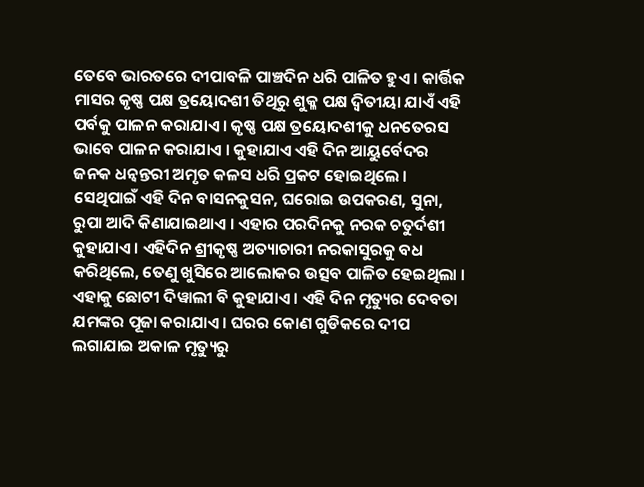ତେବେ ଭାରତରେ ଦୀପାବଳି ପାଞ୍ଚଦିନ ଧରି ପାଳିତ ହୁଏ । କାର୍ତ୍ତିକ ମାସର କୃଷ୍ଣ ପକ୍ଷ ତ୍ରୟୋଦଶୀ ତିଥିରୁ ଶୁକ୍ଳ ପକ୍ଷ ଦ୍ଵିତୀୟା ଯାଏଁ ଏହି ପର୍ବକୁ ପାଳନ କରାଯାଏ । କୃଷ୍ଣ ପକ୍ଷ ତ୍ରୟୋଦଶୀକୁ ଧନତେରସ ଭାବେ ପାଳନ କରାଯାଏ । କୁହାଯାଏ ଏହି ଦିନ ଆୟୁର୍ବେଦର ଜନକ ଧନ୍ଵନ୍ତରୀ ଅମୃତ କଳସ ଧରି ପ୍ରକଟ ହୋଇଥିଲେ । ସେଥିପାଇଁ ଏହି ଦିନ ବାସନକୁସନ, ଘରୋଇ ଉପକରଣ, ସୁନା, ରୁପା ଆଦି କିଣାଯାଇଥାଏ । ଏହାର ପରଦିନକୁ ନରକ ଚତୁର୍ଦଶୀ କୁହାଯାଏ । ଏହିଦିନ ଶ୍ରୀକୃଷ୍ଣ ଅତ୍ୟାଚାରୀ ନରକାସୁରକୁ ବଧ କରିଥିଲେ, ତେଣୁ ଖୁସିରେ ଆଲୋକର ଉତ୍ସବ ପାଳିତ ହେଇଥିଲା । ଏହାକୁ ଛୋଟୀ ଦିୱାଲୀ ବି କୁହାଯାଏ । ଏହି ଦିନ ମୃତ୍ୟୁର ଦେବତା ଯମଙ୍କର ପୂଜା କରାଯାଏ । ଘରର କୋଣ ଗୁଡିକରେ ଦୀପ ଲଗାଯାଇ ଅକାଳ ମୃତ୍ୟୁରୁ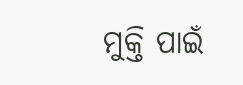ମୁକ୍ତି ପାଇଁ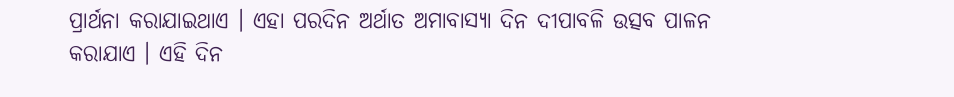ପ୍ରାର୍ଥନା କରାଯାଇଥାଏ । ଏହା ପରଦିନ ଅର୍ଥାତ ଅମାବାସ୍ୟା ଦିନ ଦୀପାବଳି ଉତ୍ସବ ପାଳନ କରାଯାଏ । ଏହି ଦିନ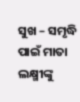ସୁଖ – ସମୃଦ୍ଧି ପାଇଁ ମାତା ଲକ୍ଷ୍ମୀଙ୍କୁ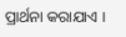ପ୍ରାର୍ଥନା କରାଯାଏ ।